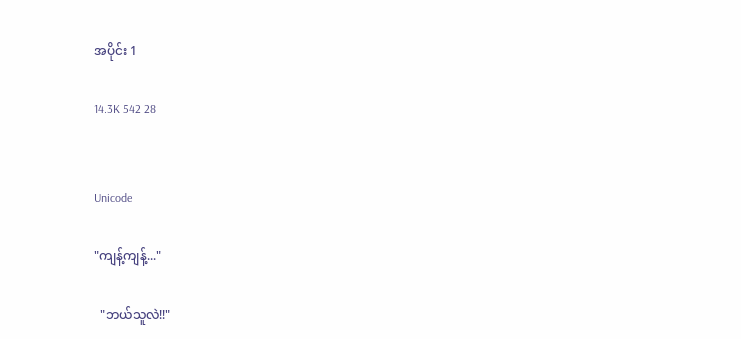အပိုင်း 1

14.3K 542 28


Unicode

"ကျန့်ကျန့်..."

  "ဘယ်သူလဲ!!"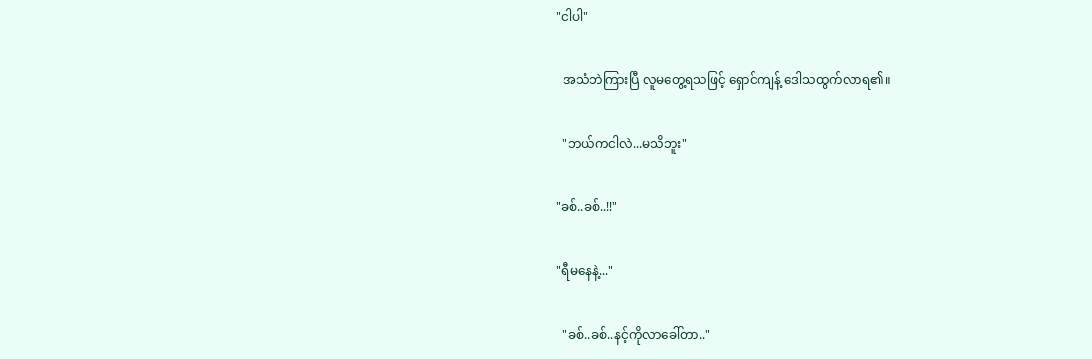"ငါပါ"

  အသံဘဲကြားပြီ လူမတွေ့ရသဖြင့် ရှောင်ကျန့် ဒေါသထွက်လာရ၏။

  "ဘယ်ကငါလဲ...မသိဘူး"

"ခစ်..ခစ်..!!"

"ရီမနေနဲ့..."

  "ခစ်..ခစ်..နင့်ကိုလာခေါ်တာ.."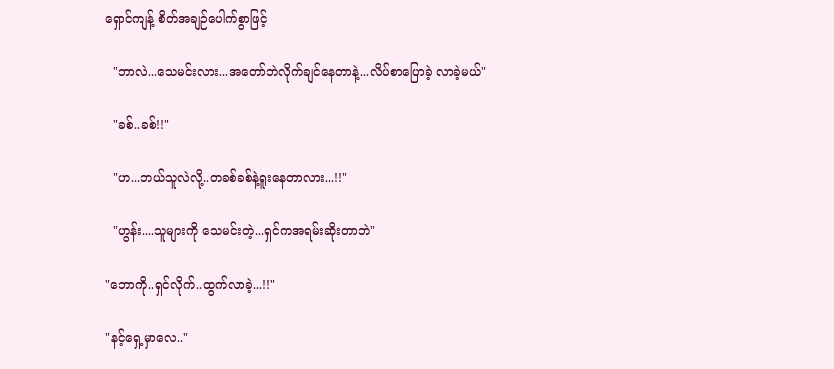ရှောင်ကျန့် စိတ်အချဉ်ပေါက်စွာဖြင့်

  "ဘာလဲ...သေမင်းလား...အတော်ဘဲလိုက်ချင်နေတာနဲ့...လိပ်စာပြောခဲ့ လာခဲ့မယ်"

  "ခစ်..ခစ်!!"

  "ဟ...ဘယ်သူလဲလို့..တခစ်ခစ်နဲ့ရူးနေတာလား...!!"

  "ဟွန်း....သူများကို သေမင်းတဲ့...ရှင်ကအရမ်းဆိုးတာဘဲ"

"ဘောကို..ရှင်လိုက်..ထွက်လာခဲ့...!!"

"နင့်ရှေ့မှာလေ.."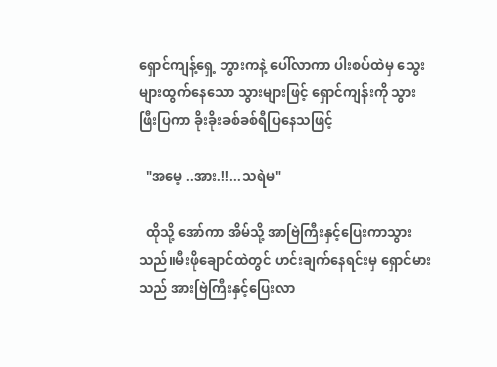ရှောင်ကျန့်ရှေ့ ဘွားကနဲ့ ပေါ်လာကာ ပါးစပ်ထဲမှ သွေးများထွက်နေသော သွားများဖြင့် ရှောင်ကျန်းကို သွားဖြီးပြကာ ခိုးခိုးခစ်ခစ်ရီပြနေသဖြင့်

  "အမေ့ ..အား.!!...သရဲမ"

  ထိုသို့ အော်ကာ အိမ်သို့ အာဗြဲကြီးနှင့်ပြေးကာသွားသည်။မီးဖိုချောင်ထဲတွင် ဟင်းချက်နေရင်းမှ ရှောင်မားသည် အားဗြဲကြီးနှင့်ပြေးလာ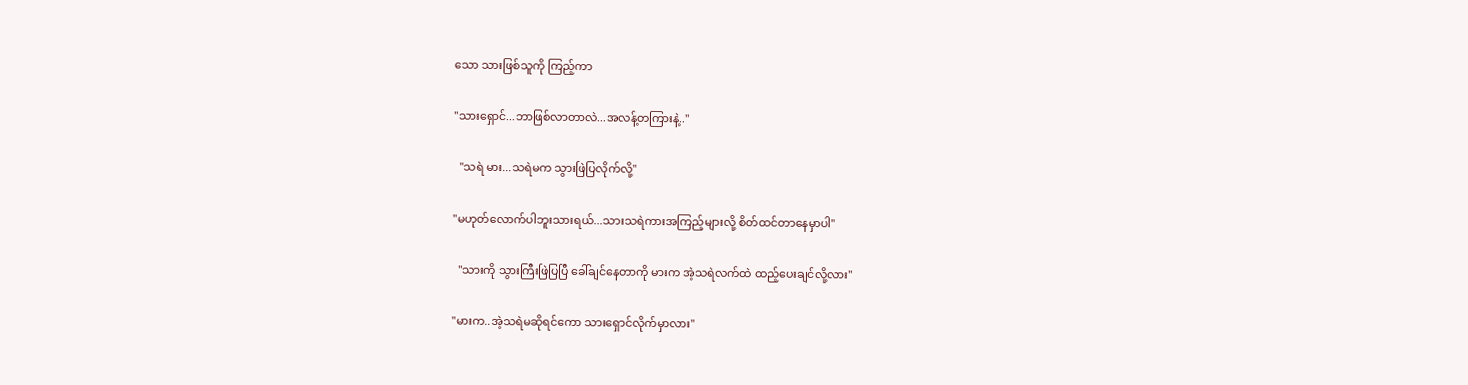သော သားဖြစ်သူကို ကြည့်ကာ

"သားရှောင်...ဘာဖြစ်လာတာလဲ...အလန့်တကြားနဲ့.."

  "သရဲ မား...သရဲမက သွားဖြဲပြလိုက်လို့"

"မဟုတ်လောက်ပါဘူးသားရယ်...သားသရဲကားအကြည့်များလို့ စိတ်ထင်တာနေမှာပါ"

  "သားကို သွားကြီးဖြဲပြပြီ ခေါ်ချင်နေတာကို မားက အဲ့သရဲလက်ထဲ ထည့်ပေးချင်လို့လား"

"မားက..အဲ့သရဲမဆိုရင်ကော သားရှောင်လိုက်မှာလား"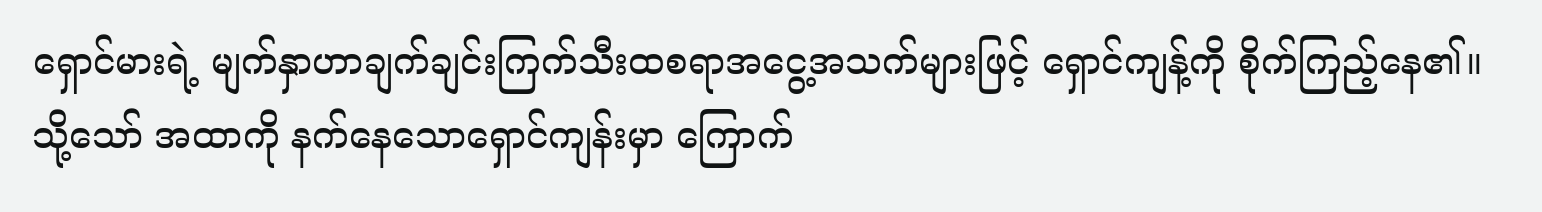ရှောင်မားရဲ့ မျက်နှာဟာချက်ချင်းကြက်သီးထစရာအငွေ့အသက်များဖြင့် ရှောင်ကျန့်ကို စိုက်ကြည့်နေ၏။သို့သော် အထာကို နက်နေသောရှောင်ကျန်းမှာ ကြောက်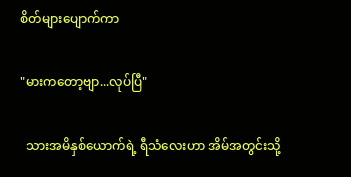စိတ်များပျောက်ကာ

"မားကတော့ဗျာ...လုပ်ပြီ"

  သားအမိနှစ်ယောက်ရဲ့ ရီသံလေးဟာ အိမ်အတွင်းသို့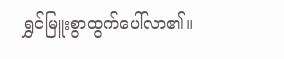ရွှင်မြူးစွာထွက်ပေါ်လာ၏။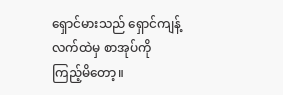ရှောင်မားသည် ရှောင်ကျန့်လက်ထဲမှ စာအုပ်ကို ကြည့်မိတော့။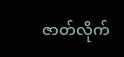ဇာတ်လိုက်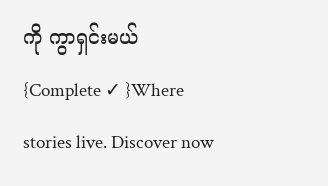ကို ကွာရှင်းမယ် {Complete ✓ }Where stories live. Discover now